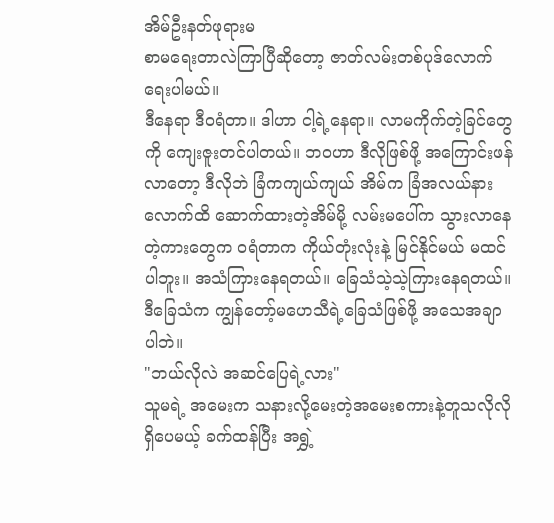အိမ်ဦးနတ်ဖုရားမ
စာမရေးတာလဲကြာပြီဆိုတော့ ဇာတ်လမ်းတစ်ပုဒ်လောက်ရေးပါမယ်။
ဒီနေရာ ဒီဝရံတာ။ ဒါဟာ ငါ့ရဲ့နေရာ။ လာမကိုက်တဲ့ခြင်တွေကို ကျေးဇူးတင်ပါတယ်။ ဘဝဟာ ဒီလိုဖြစ်ဖို့ အကြောင်းဖန်လာတော့ ဒီလိုဘဲ ခြံကကျယ်ကျယ် အိမ်က ခြံအလယ်နားလောက်ထိ ဆောက်ထားတဲ့အိမ်မို့ လမ်းမပေါ်က သွားလာနေတဲ့ကားတွေက ဝရံတာက ကိုယ်တုံးလုံးနဲ့ မြင်နိုင်မယ် မထင်ပါဘူး။ အသံကြားနေရတယ်။ ခြေသံသဲ့သဲ့ကြားနေရတယ်။ ဒီခြေသံက ကျွန်တော့်မဟေသီရဲ့ခြေသံဖြစ်ဖို့ အသေအချာပါဘဲ။
"ဘယ်လိုလဲ အဆင်ပြေရဲ့လား"
သူမရဲ့ အမေးက သနားလို့မေးတဲ့အမေးစကားနဲ့တူသလိုလိုရှိပေမယ့် ခက်ထန်ပြီး အရွှဲ့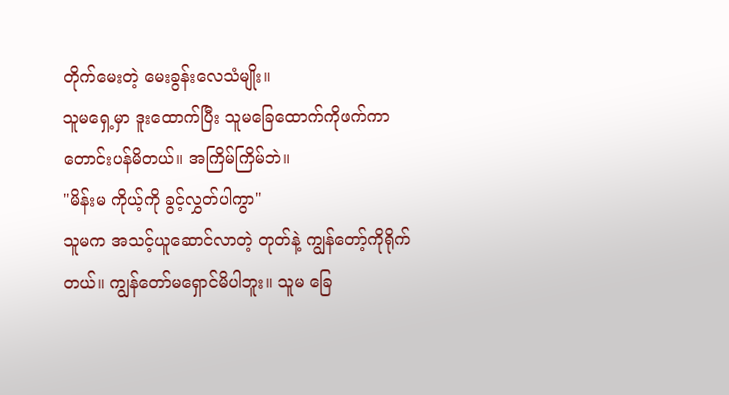တိုက်မေးတဲ့ မေးခွန်းလေသံမျိုး။
သူမရှေ့မှာ ဒူးထောက်ပြီး သူမခြေထောက်ကိုဖက်ကာ တောင်းပန်မိတယ်။ အကြိမ်ကြိမ်ဘဲ။
"မိန်းမ ကိုယ့်ကို ခွင့်လွှတ်ပါကွာ"
သူမက အသင့်ယူဆောင်လာတဲ့ တုတ်နဲ့ ကျွန်တော့်ကိုရိုက်တယ်။ ကျွန်တော်မရှောင်မိပါဘူး။ သူမ ခြေ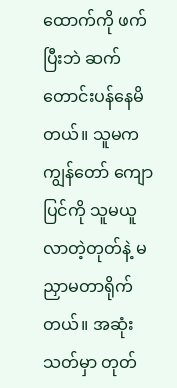ထောက်ကို ဖက်ပြီးဘဲ ဆက်တောင်းပန်နေမိတယ်။ သူမက ကျွန်တော် ကျောပြင်ကို သူမယူလာတဲ့တုတ်နဲ့ မညှာမတာရိုက်တယ်။ အဆုံးသတ်မှာ တုတ်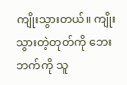ကျိုးသွားတယ်။ ကျိုးသွားတဲ့တုတ်ကို ဘေးဘက်ကို သူ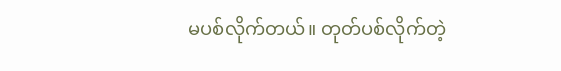မပစ်လိုက်တယ်။ တုတ်ပစ်လိုက်တဲ့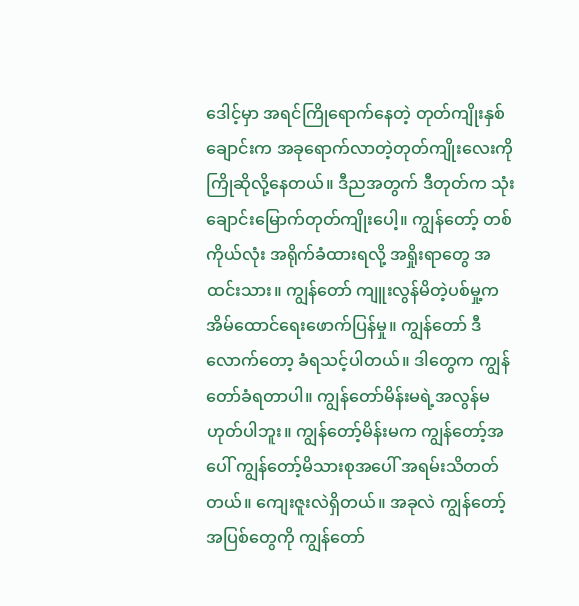ဒေါင့်မှာ အရင်ကြိုရောက်နေတဲ့ တုတ်ကျိုးနှစ်ချောင်းက အခုရောက်လာတဲ့တုတ်ကျိုးလေးကို ကြိုဆိုလို့နေတယ်။ ဒီညအတွက် ဒီတုတ်က သုံးချောင်းမြောက်တုတ်ကျိုးပေါ့။ ကျွန်တော့် တစ်ကိုယ်လုံး အရိုက်ခံထားရလို့ အရှိုးရာတွေ အထင်းသား။ ကျွန်တော် ကျူးလွန်မိတဲ့ပစ်မှု့က အိမ်ထောင်ရေးဖောက်ပြန်မှု။ ကျွန်တော် ဒီလောက်တော့ ခံရသင့်ပါတယ်။ ဒါတွေက ကျွန်တော်ခံရတာပါ။ ကျွန်တော်မိန်းမရဲ့အလွန်မဟုတ်ပါဘူး။ ကျွန်တော့်မိန်းမက ကျွန်တော့်အပေါ် ကျွန်တော့်မိသားစုအပေါ် အရမ်းသိတတ်တယ်။ ကျေးဇူးလဲရှိတယ်။ အခုလဲ ကျွန်တော့်အပြစ်တွေကို ကျွန်တော်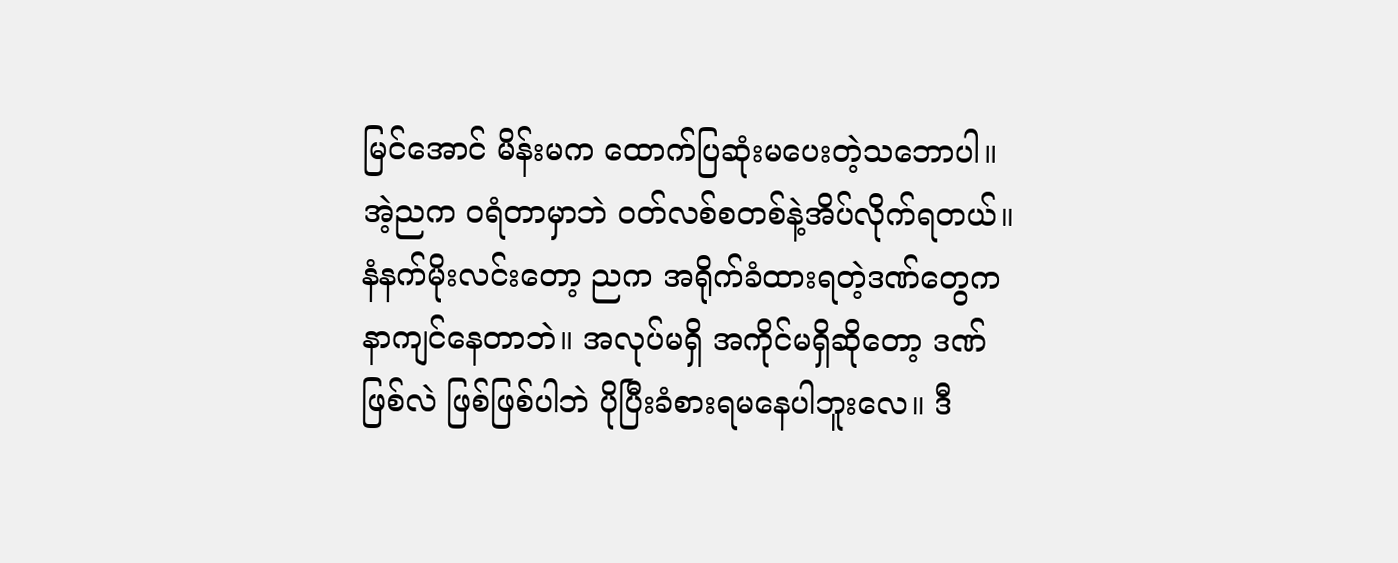မြင်အောင် မိန်းမက ထောက်ပြဆုံးမပေးတဲ့သဘောပါ။
အဲ့ညက ဝရံတာမှာဘဲ ဝတ်လစ်စတစ်နဲ့အိပ်လိုက်ရတယ်။ နံနက်မိုးလင်းတော့ ညက အရိုက်ခံထားရတဲ့ဒဏ်တွေက နာကျင်နေတာဘဲ။ အလုပ်မရှိ အကိုင်မရှိဆိုတော့ ဒဏ်ဖြစ်လဲ ဖြစ်ဖြစ်ပါဘဲ ပိုပြီးခံစားရမနေပါဘူးလေ။ ဒီ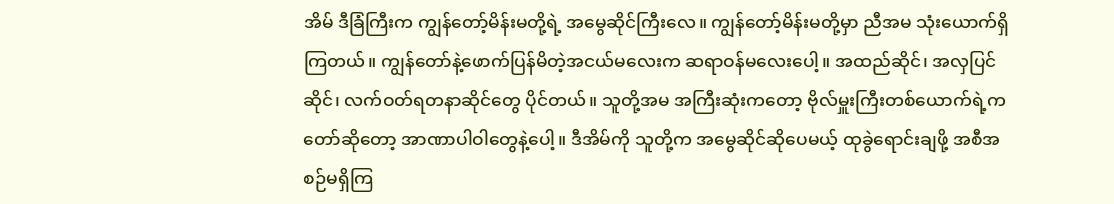အိမ် ဒီခြံကြီးက ကျွန်တော့်မိန်းမတို့ရဲ့ အမွေဆိုင်ကြီးလေ။ ကျွန်တော့်မိန်းမတို့မှာ ညီအမ သုံးယောက်ရှိကြတယ်။ ကျွန်တော်နဲ့ဖောက်ပြန်မိတဲ့အငယ်မလေးက ဆရာဝန်မလေးပေါ့။ အထည်ဆိုင်၊ အလှပြင်ဆိုင်၊ လက်ဝတ်ရတနာဆိုင်တွေ ပိုင်တယ်။ သူတို့အမ အကြီးဆုံးကတော့ ဗိုလ်မှူးကြီးတစ်ယောက်ရဲ့ကတော်ဆိုတော့ အာဏာပါဝါတွေနဲ့ပေါ့။ ဒီအိမ်ကို သူတို့က အမွေဆိုင်ဆိုပေမယ့် ထုခွဲရောင်းချဖို့ အစီအစဉ်မရှိကြ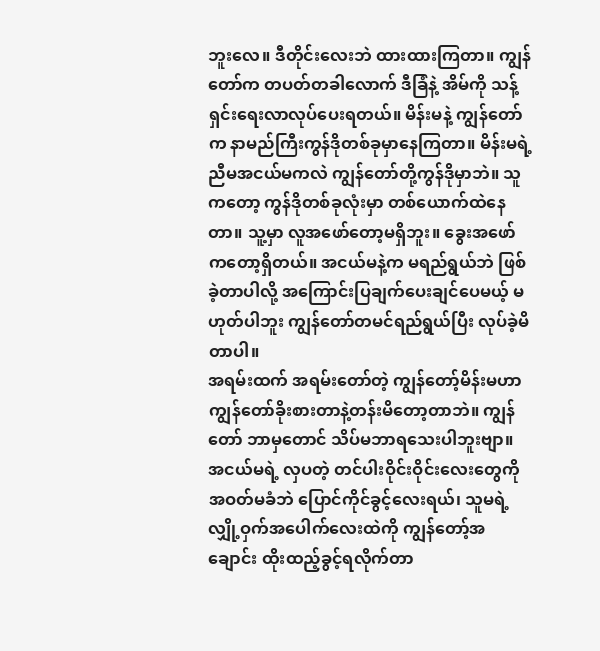ဘူးလေ။ ဒီတိုင်းလေးဘဲ ထားထားကြတာ။ ကျွန်တော်က တပတ်တခါလောက် ဒီခြံနဲ့ အိမ်ကို သန့်ရှင်းရေးလာလုပ်ပေးရတယ်။ မိန်းမနဲ့ ကျွန်တော်က နာမည်ကြီးကွန်ဒိုတစ်ခုမှာနေကြတာ။ မိန်းမရဲ့ညီမအငယ်မကလဲ ကျွန်တော်တို့ကွန်ဒိုမှာဘဲ။ သူကတော့ ကွန်ဒိုတစ်ခုလုံးမှာ တစ်ယောက်ထဲနေတာ။ သူ့မှာ လူအဖော်တော့မရှိဘူး။ ခွေးအဖော်ကတော့ရှိတယ်။ အငယ်မနဲ့က မရည်ရွယ်ဘဲ ဖြစ်ခဲ့တာပါလို့ အကြောင်းပြချက်ပေးချင်ပေမယ့် မဟုတ်ပါဘူး ကျွန်တော်တမင်ရည်ရွယ်ပြီး လုပ်ခဲ့မိတာပါ။
အရမ်းထက် အရမ်းတော်တဲ့ ကျွန်တော့်မိန်းမဟာ ကျွန်တော်ခိုးစားတာနဲ့တန်းမိတော့တာဘဲ။ ကျွန်တော် ဘာမှတောင် သိပ်မဘာရသေးပါဘူးဗျာ။ အငယ်မရဲ့ လှပတဲ့ တင်ပါးဝိုင်းဝိုင်းလေးတွေကို အဝတ်မခံဘဲ ပြောင်ကိုင်ခွင့်လေးရယ်၊ သူမရဲ့လျှို့ဝှက်အပေါက်လေးထဲကို ကျွန်တော့်အချောင်း ထိုးထည့်ခွင့်ရလိုက်တာ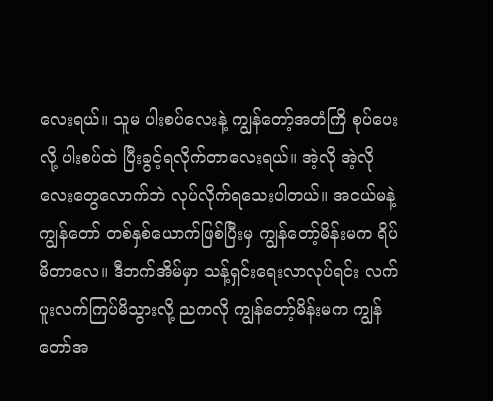လေးရယ်။ သူမ ပါးစပ်လေးနဲ့ ကျွန်တော့်အတံကြိ စုပ်ပေးလို့ ပါးစပ်ထဲ ပြီးခွင့်ရလိုက်တာလေးရယ်။ အဲ့လို အဲ့လို လေးတွေလောက်ဘဲ လုပ်လိုက်ရသေးပါတယ်။ အငယ်မနဲ့ ကျွန်တော် တစ်နှစ်ယောက်ဖြစ်ပြီးမှ ကျွန်တော့်မိန်းမက ရိပ်မိတာလေ။ ဒီဘက်အိမ်မှာ သန့်ရှင်းရေးလာလုပ်ရင်း လက်ပူးလက်ကြပ်မိသွားလို့ ညကလို ကျွန်တော့်မိန်းမက ကျွန်တော်အ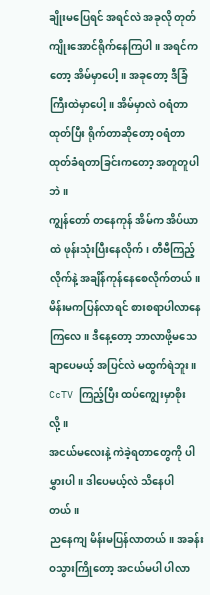ချိုးမပြေရင် အရင်လဲ အခုလို တုတ်ကျိုးအောင်ရိုက်နေကြပါ။ အရင်ကတော့ အိမ်မှာပေါ့။ အခုတော့ ဒီခြံကြီးထဲမှာပေါ့။ အိမ်မှာလဲ ဝရံတာထုတ်ပြီး ရိုက်တာဆိုတော့ ဝရံတာထုတ်ခံရတာခြင်းကတော့ အတူတူပါဘဲ။
ကျွန်တော် တနေကုန် အိမ်က အိပ်ယာထဲ ဖုန်းသုံးပြီးနေလိုက်၊ တီဗီကြည့်လိုက်နဲ့ အချိန်ကုန်နေစေလိုက်တယ်။ မိန်းမကပြန်လာရင် စားစရာပါလာနေကြလေ။ ဒီနေ့တော့ ဘာလာဖို့မသေချာပေမယ့် အပြင်လဲ မထွက်ရဲဘူး။ CcTV ကြည့်ပြီး ထပ်ကျွေးမှာစိုးလို့။
အငယ်မလေးနဲ့ ကဲခဲ့ရတာတွေကို ပါမွှားပါ။ ဒါပေမယ့်လဲ သိနေပါတယ်။
ညနေကျ မိန်းမပြန်လာတယ်။ အခန်းဝသွားကြိုတော့ အငယ်မပါ ပါလာ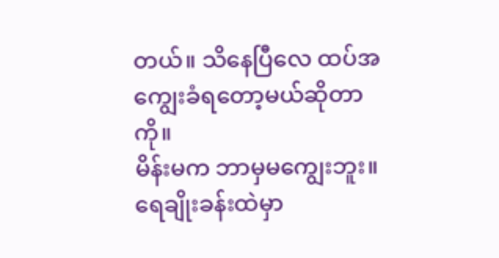တယ်။ သိနေပြီလေ ထပ်အကျွေးခံရတော့မယ်ဆိုတာကို။
မိန်းမက ဘာမှမကျွေးဘူး။ ရေချိုးခန်းထဲမှာ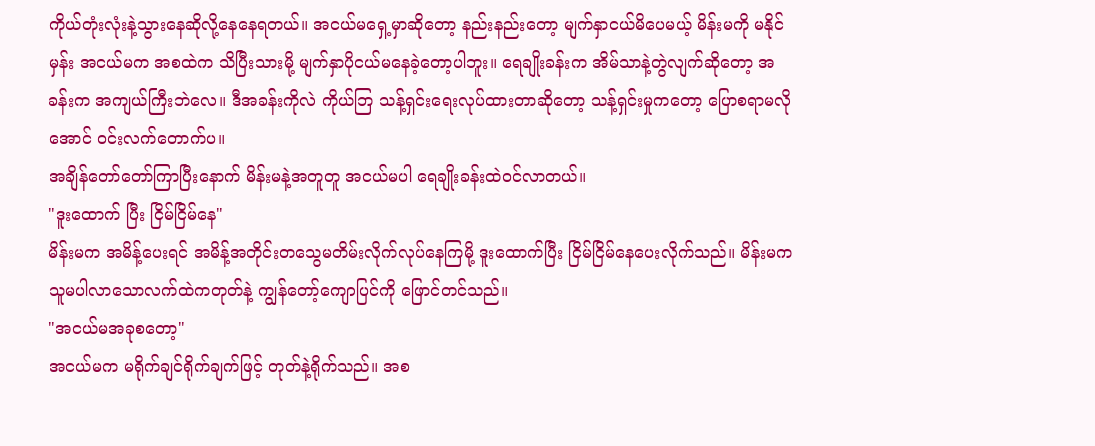ကိုယ်တုံးလုံးနဲ့သွားနေဆိုလို့နေနေရတယ်။ အငယ်မရှေ့မှာဆိုတော့ နည်းနည်းတော့ မျက်နှာငယ်မိပေမယ့် မိန်းမကို မနိုင်မှန်း အငယ်မက အစထဲက သိပြီးသားမို့ မျက်နှာပိုငယ်မနေခဲ့တော့ပါဘူး။ ရေချိုးခန်းက အိမ်သာနဲ့တွဲလျက်ဆိုတော့ အခန်းက အကျယ်ကြီးဘဲလေ။ ဒီအခန်းကိုလဲ ကိုယ်ဘြ သန့်ရှင်းရေးလုပ်ထားတာဆိုတော့ သန့်ရှင်းမှုကတော့ ပြောစရာမလိုအောင် ဝင်းလက်တောက်ပ။
အချိန်တော်တော်ကြာပြီးနောက် မိန်းမနဲ့အတူတူ အငယ်မပါ ရေချိုးခန်းထဲဝင်လာတယ်။
"ဒူးထောက် ပြီး ငြိမ်ငြိမ်နေ"
မိန်းမက အမိန့်ပေးရင် အမိန့်အတိုင်းတသွေမတိမ်းလိုက်လုပ်နေကြမို့ ဒူးထောက်ပြီး ငြိမ်ငြိမ်နေပေးလိုက်သည်။ မိန်းမက သူမပါလာသောလက်ထဲကတုတ်နဲ့ ကျွန်တော့်ကျောပြင်ကို ဖြောင်တင်သည်။
"အငယ်မအခုစတော့"
အငယ်မက မရိုက်ချင်ရိုက်ချက်ဖြင့် တုတ်နဲ့ရိုက်သည်။ အစ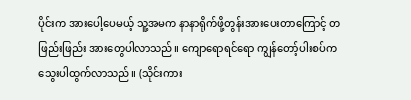ပိုင်းက အားပေါ့ပေမယ့် သူ့အမက နာနာရိုက်ဖို့တွန်းအားပေးတာကြောင့် တဖြည်းဖြည်း အားတွေပါလာသည်။ ကျောရောရင်ရော ကျွန်တော့်ပါးစပ်က သွေးပါထွက်လာသည်။ (သိုင်းကား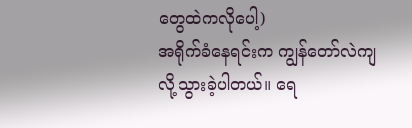တွေထဲကလိုပေါ့)
အရိုက်ခံနေရင်းက ကျွန်တော်လဲကျလို့သွားခဲ့ပါတယ်။ ရေ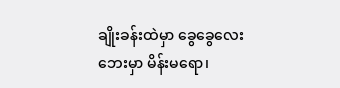ချိုးခန်းထဲမှာ ခွေခွေလေး ဘေးမှာ မိန်းမရော၊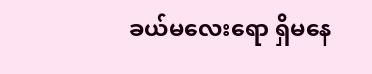ခယ်မလေးရော ရှိမနေ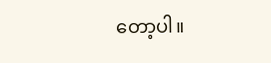တော့ပါ။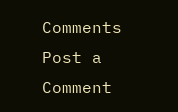Comments
Post a Comment